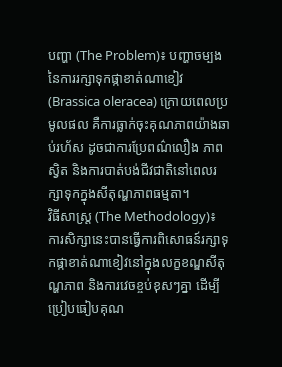បញ្ហា (The Problem)៖ បញ្ហាចម្បងនៃការរក្សាទុកផ្កាខាត់ណាខៀវ (Brassica oleracea) ក្រោយពេលប្រមូលផល គឺការធ្លាក់ចុះគុណភាពយ៉ាងឆាប់រហ័ស ដូចជាការប្រែពណ៌លឿង ភាពស្វិត និងការបាត់បង់ជីវជាតិនៅពេលរក្សាទុកក្នុងសីតុណ្ហភាពធម្មតា។
វិធីសាស្ត្រ (The Methodology)៖ ការសិក្សានេះបានធ្វើការពិសោធន៍រក្សាទុកផ្កាខាត់ណាខៀវនៅក្នុងលក្ខខណ្ឌសីតុណ្ហភាព និងការវេចខ្ចប់ខុសៗគ្នា ដើម្បីប្រៀបធៀបគុណ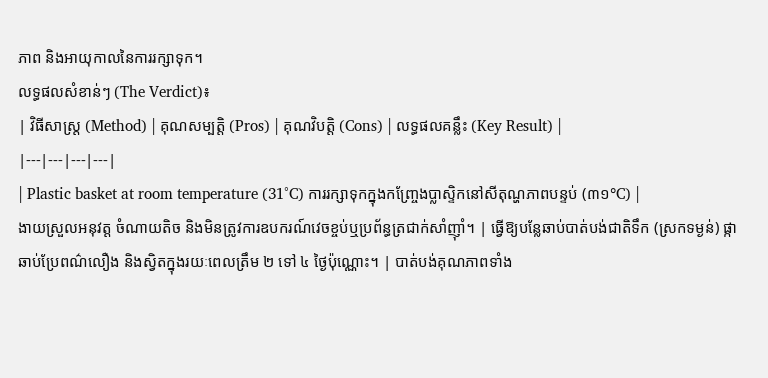ភាព និងអាយុកាលនៃការរក្សាទុក។
លទ្ធផលសំខាន់ៗ (The Verdict)៖
| វិធីសាស្ត្រ (Method) | គុណសម្បត្តិ (Pros) | គុណវិបត្តិ (Cons) | លទ្ធផលគន្លឹះ (Key Result) |
|---|---|---|---|
| Plastic basket at room temperature (31°C) ការរក្សាទុកក្នុងកញ្ច្រែងប្លាស្ទិកនៅសីតុណ្ហភាពបន្ទប់ (៣១°C) |
ងាយស្រួលអនុវត្ត ចំណាយតិច និងមិនត្រូវការឧបករណ៍វេចខ្ចប់ឬប្រព័ន្ធត្រជាក់សាំញ៉ាំ។ | ធ្វើឱ្យបន្លែឆាប់បាត់បង់ជាតិទឹក (ស្រកទម្ងន់) ផ្កាឆាប់ប្រែពណ៌លឿង និងស្វិតក្នុងរយៈពេលត្រឹម ២ ទៅ ៤ ថ្ងៃប៉ុណ្ណោះ។ | បាត់បង់គុណភាពទាំង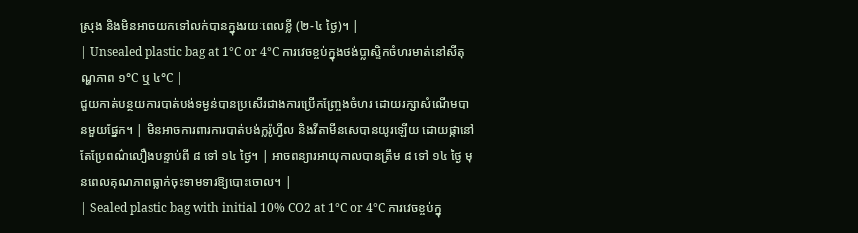ស្រុង និងមិនអាចយកទៅលក់បានក្នុងរយៈពេលខ្លី (២-៤ ថ្ងៃ)។ |
| Unsealed plastic bag at 1°C or 4°C ការវេចខ្ចប់ក្នុងថង់ប្លាស្ទិកចំហរមាត់នៅសីតុណ្ហភាព ១°C ឬ ៤°C |
ជួយកាត់បន្ថយការបាត់បង់ទម្ងន់បានប្រសើរជាងការប្រើកញ្ច្រែងចំហរ ដោយរក្សាសំណើមបានមួយផ្នែក។ | មិនអាចការពារការបាត់បង់ក្លរ៉ូហ្វីល និងវីតាមីនសេបានយូរឡើយ ដោយផ្កានៅតែប្រែពណ៌លឿងបន្ទាប់ពី ៨ ទៅ ១៤ ថ្ងៃ។ | អាចពន្យារអាយុកាលបានត្រឹម ៨ ទៅ ១៤ ថ្ងៃ មុនពេលគុណភាពធ្លាក់ចុះទាមទារឱ្យបោះចោល។ |
| Sealed plastic bag with initial 10% CO2 at 1°C or 4°C ការវេចខ្ចប់ក្នុ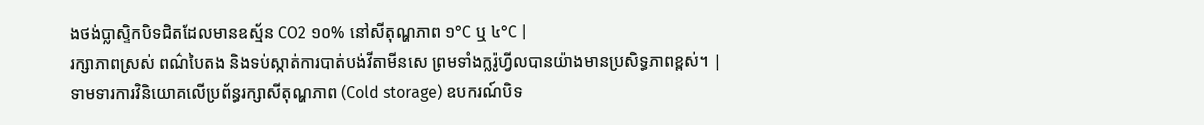ងថង់ប្លាស្ទិកបិទជិតដែលមានឧស្ម័ន CO2 ១០% នៅសីតុណ្ហភាព ១°C ឬ ៤°C |
រក្សាភាពស្រស់ ពណ៌បៃតង និងទប់ស្កាត់ការបាត់បង់វីតាមីនសេ ព្រមទាំងក្លរ៉ូហ្វីលបានយ៉ាងមានប្រសិទ្ធភាពខ្ពស់។ | ទាមទារការវិនិយោគលើប្រព័ន្ធរក្សាសីតុណ្ហភាព (Cold storage) ឧបករណ៍បិទ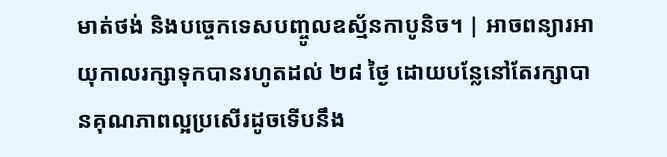មាត់ថង់ និងបច្ចេកទេសបញ្ចូលឧស្ម័នកាបូនិច។ | អាចពន្យារអាយុកាលរក្សាទុកបានរហូតដល់ ២៨ ថ្ងៃ ដោយបន្លែនៅតែរក្សាបានគុណភាពល្អប្រសើរដូចទើបនឹង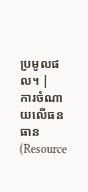ប្រមូលផល។ |
ការចំណាយលើធនធាន (Resource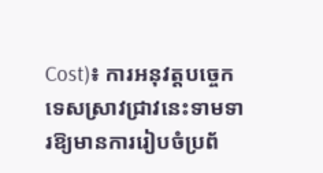Cost)៖ ការអនុវត្តបច្ចេកទេសស្រាវជ្រាវនេះទាមទារឱ្យមានការរៀបចំប្រព័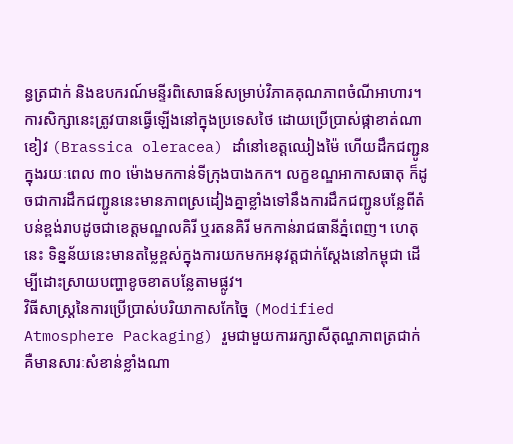ន្ធត្រជាក់ និងឧបករណ៍មន្ទីរពិសោធន៍សម្រាប់វិភាគគុណភាពចំណីអាហារ។
ការសិក្សានេះត្រូវបានធ្វើឡើងនៅក្នុងប្រទេសថៃ ដោយប្រើប្រាស់ផ្កាខាត់ណាខៀវ (Brassica oleracea) ដាំនៅខេត្តឈៀងម៉ៃ ហើយដឹកជញ្ជូនក្នុងរយៈពេល ៣០ ម៉ោងមកកាន់ទីក្រុងបាងកក។ លក្ខខណ្ឌអាកាសធាតុ ក៏ដូចជាការដឹកជញ្ជូននេះមានភាពស្រដៀងគ្នាខ្លាំងទៅនឹងការដឹកជញ្ជូនបន្លែពីតំបន់ខ្ពង់រាបដូចជាខេត្តមណ្ឌលគិរី ឬរតនគិរី មកកាន់រាជធានីភ្នំពេញ។ ហេតុនេះ ទិន្នន័យនេះមានតម្លៃខ្ពស់ក្នុងការយកមកអនុវត្តជាក់ស្តែងនៅកម្ពុជា ដើម្បីដោះស្រាយបញ្ហាខូចខាតបន្លែតាមផ្លូវ។
វិធីសាស្ត្រនៃការប្រើប្រាស់បរិយាកាសកែច្នៃ (Modified Atmosphere Packaging) រួមជាមួយការរក្សាសីតុណ្ហភាពត្រជាក់ គឺមានសារៈសំខាន់ខ្លាំងណា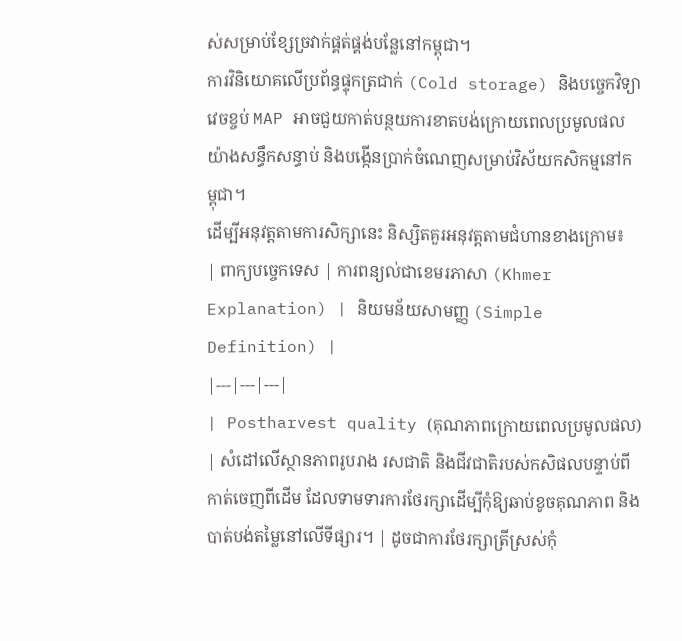ស់សម្រាប់ខ្សែច្រវាក់ផ្គត់ផ្គង់បន្លែនៅកម្ពុជា។
ការវិនិយោគលើប្រព័ន្ធផ្ទុកត្រជាក់ (Cold storage) និងបច្ចេកវិទ្យាវេចខ្ចប់ MAP អាចជួយកាត់បន្ថយការខាតបង់ក្រោយពេលប្រមូលផលយ៉ាងសន្ធឹកសន្ធាប់ និងបង្កើនប្រាក់ចំណេញសម្រាប់វិស័យកសិកម្មនៅកម្ពុជា។
ដើម្បីអនុវត្តតាមការសិក្សានេះ និស្សិតគួរអនុវត្តតាមជំហានខាងក្រោម៖
| ពាក្យបច្ចេកទេស | ការពន្យល់ជាខេមរភាសា (Khmer Explanation) | និយមន័យសាមញ្ញ (Simple Definition) |
|---|---|---|
| Postharvest quality (គុណភាពក្រោយពេលប្រមូលផល) | សំដៅលើស្ថានភាពរូបរាង រសជាតិ និងជីវជាតិរបស់កសិផលបន្ទាប់ពីកាត់ចេញពីដើម ដែលទាមទារការថែរក្សាដើម្បីកុំឱ្យឆាប់ខូចគុណភាព និងបាត់បង់តម្លៃនៅលើទីផ្សារ។ | ដូចជាការថែរក្សាត្រីស្រស់កុំ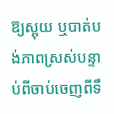ឱ្យស្អុយ ឬបាត់បង់ភាពស្រស់បន្ទាប់ពីចាប់ចេញពីទឹ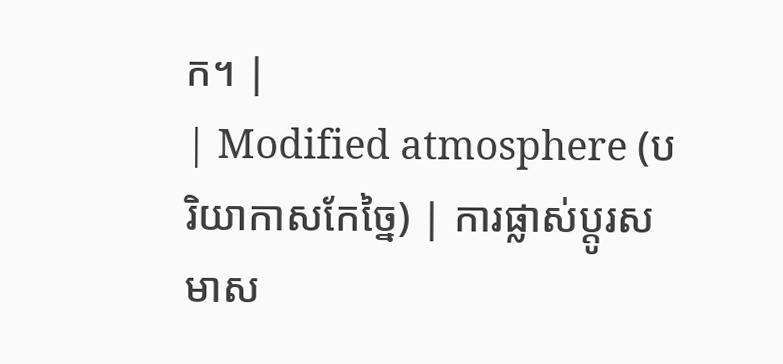ក។ |
| Modified atmosphere (បរិយាកាសកែច្នៃ) | ការផ្លាស់ប្តូរសមាស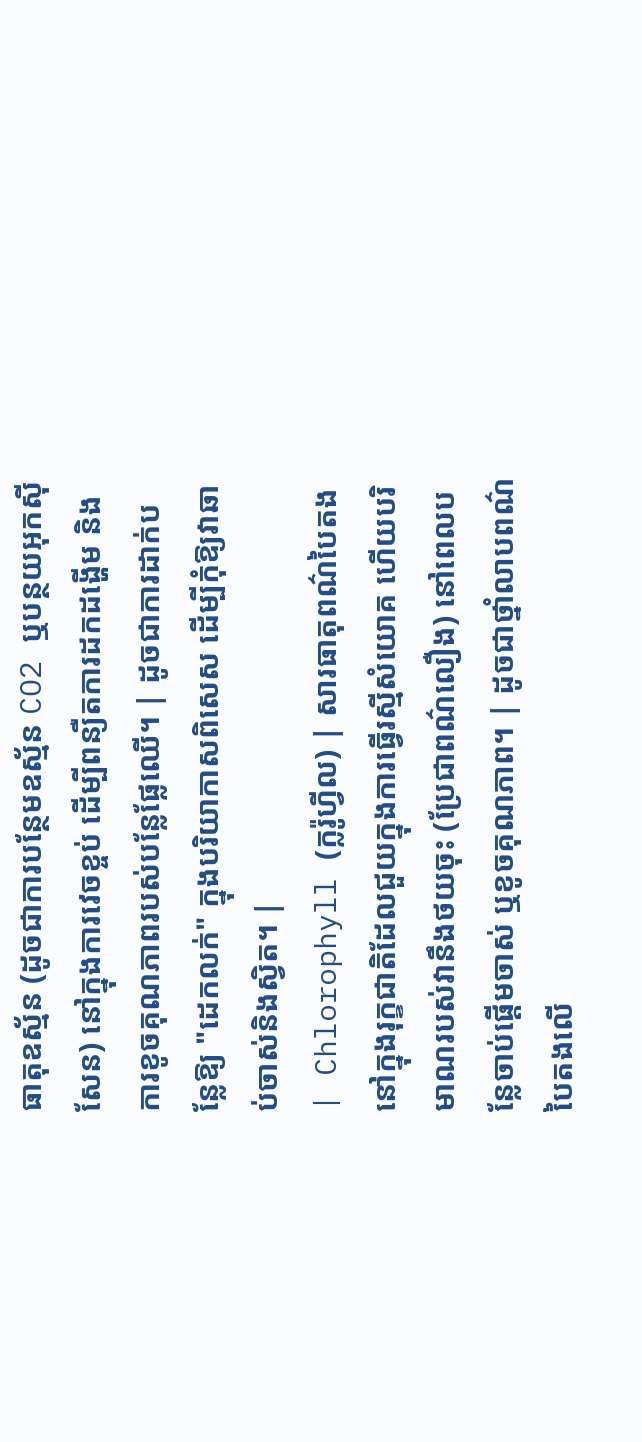ធាតុឧស្ម័ន (ដូចជាការបន្ថែមឧស្ម័ន CO2 ឬបន្ថយអុកស៊ីសែន) នៅក្នុងការវេចខ្ចប់ ដើម្បីពន្យឺតការដកដង្ហើម និងការខូចគុណភាពរបស់បន្លែផ្លែឈើ។ | ដូចជាការដាក់បន្លែឱ្យ "ដេកលក់" ក្នុងបរិយាកាសពិសេស ដើម្បីកុំឱ្យវាឆាប់ចាស់និងស្វិត។ |
| Chlorophyll (ក្លរ៉ូហ្វីល) | សារធាតុពណ៌បៃតងនៅក្នុងរុក្ខជាតិដែលជួយក្នុងការធ្វើរស្មីសំយោគ ហើយបរិមាណរបស់វានឹងថយចុះ (ប្រែជាពណ៌លឿង) នៅពេលបន្លែចាប់ផ្តើមចាស់ ឬខូចគុណភាព។ | ដូចជាថ្នាំលាបពណ៌បៃតងលើ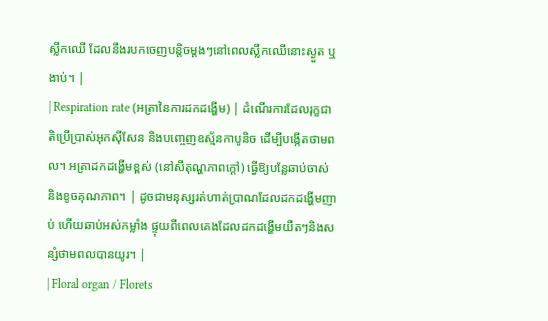ស្លឹកឈើ ដែលនឹងរបកចេញបន្តិចម្តងៗនៅពេលស្លឹកឈើនោះស្ងួត ឬងាប់។ |
| Respiration rate (អត្រានៃការដកដង្ហើម) | ដំណើរការដែលរុក្ខជាតិប្រើប្រាស់អុកស៊ីសែន និងបញ្ចេញឧស្ម័នកាបូនិច ដើម្បីបង្កើតថាមពល។ អត្រាដកដង្ហើមខ្ពស់ (នៅសីតុណ្ហភាពក្តៅ) ធ្វើឱ្យបន្លែឆាប់ចាស់ និងខូចគុណភាព។ | ដូចជាមនុស្សរត់ហាត់ប្រាណដែលដកដង្ហើមញាប់ ហើយឆាប់អស់កម្លាំង ផ្ទុយពីពេលគេងដែលដកដង្ហើមយឺតៗនិងសន្សំថាមពលបានយូរ។ |
| Floral organ / Florets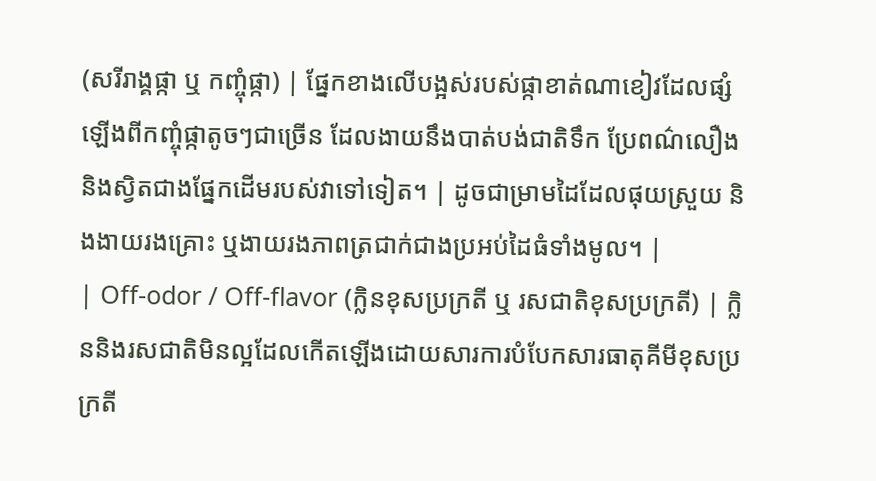(សរីរាង្គផ្កា ឬ កញ្ចុំផ្កា) | ផ្នែកខាងលើបង្អស់របស់ផ្កាខាត់ណាខៀវដែលផ្សំឡើងពីកញ្ចុំផ្កាតូចៗជាច្រើន ដែលងាយនឹងបាត់បង់ជាតិទឹក ប្រែពណ៌លឿង និងស្វិតជាងផ្នែកដើមរបស់វាទៅទៀត។ | ដូចជាម្រាមដៃដែលផុយស្រួយ និងងាយរងគ្រោះ ឬងាយរងភាពត្រជាក់ជាងប្រអប់ដៃធំទាំងមូល។ |
| Off-odor / Off-flavor (ក្លិនខុសប្រក្រតី ឬ រសជាតិខុសប្រក្រតី) | ក្លិននិងរសជាតិមិនល្អដែលកើតឡើងដោយសារការបំបែកសារធាតុគីមីខុសប្រក្រតី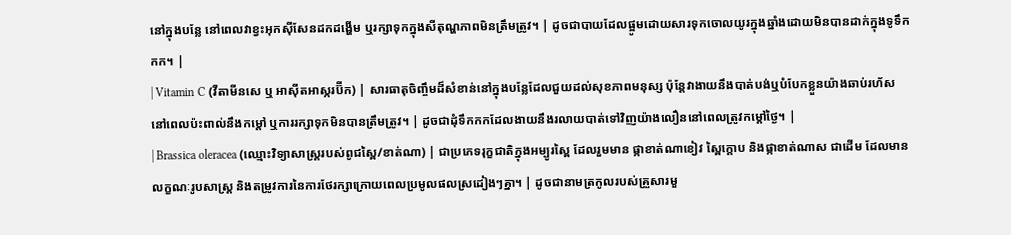នៅក្នុងបន្លែ នៅពេលវាខ្វះអុកស៊ីសែនដកដង្ហើម ឬរក្សាទុកក្នុងសីតុណ្ហភាពមិនត្រឹមត្រូវ។ | ដូចជាបាយដែលផ្អូមដោយសារទុកចោលយូរក្នុងឆ្នាំងដោយមិនបានដាក់ក្នុងទូទឹកកក។ |
| Vitamin C (វីតាមីនសេ ឬ អាស៊ីតអាស្ករប៊ីក) | សារធាតុចិញ្ចឹមដ៏សំខាន់នៅក្នុងបន្លែដែលជួយដល់សុខភាពមនុស្ស ប៉ុន្តែវាងាយនឹងបាត់បង់ឬបំបែកខ្លួនយ៉ាងឆាប់រហ័សនៅពេលប៉ះពាល់នឹងកម្ដៅ ឬការរក្សាទុកមិនបានត្រឹមត្រូវ។ | ដូចជាដុំទឹកកកដែលងាយនឹងរលាយបាត់ទៅវិញយ៉ាងលឿននៅពេលត្រូវកម្តៅថ្ងៃ។ |
| Brassica oleracea (ឈ្មោះវិទ្យាសាស្ត្ររបស់ពូជស្ពៃ/ខាត់ណា) | ជាប្រភេទរុក្ខជាតិក្នុងអម្បូរស្ពៃ ដែលរួមមាន ផ្កាខាត់ណាខៀវ ស្ពៃក្តោប និងផ្កាខាត់ណាស ជាដើម ដែលមានលក្ខណៈរូបសាស្ត្រ និងតម្រូវការនៃការថែរក្សាក្រោយពេលប្រមូលផលស្រដៀងៗគ្នា។ | ដូចជានាមត្រកូលរបស់គ្រួសារមួ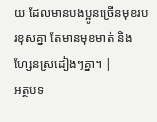យ ដែលមានបងប្អូនច្រើនមុខរបរខុសគ្នា តែមានមុខមាត់ និងហ្សែនស្រដៀងៗគ្នា។ |
អត្ថបទ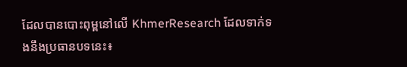ដែលបានបោះពុម្ពនៅលើ KhmerResearch ដែលទាក់ទងនឹងប្រធានបទនេះ៖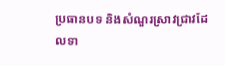ប្រធានបទ និងសំណួរស្រាវជ្រាវដែលទា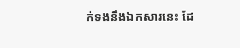ក់ទងនឹងឯកសារនេះ ដែ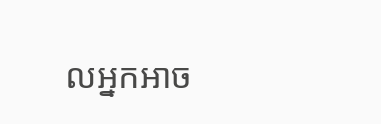លអ្នកអាច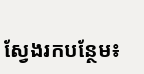ស្វែងរកបន្ថែម៖